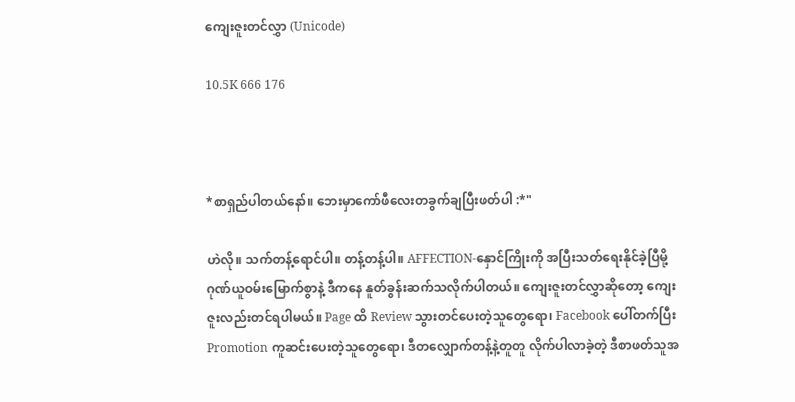ကျေးဇူးတင်လွှာ (Unicode)

10.5K 666 176



*စာရှည်ပါတယ်နော်။ ဘေးမှာကော်ဖီလေးတခွက်ချပြီးဖတ်ပါ :*"

ဟဲလို။ သက်တန့်ရောင်ပါ။ တန့်တန့်ပါ။ AFFECTION-နှောင်ကြိုးကို အပြီးသတ်ရေးနိုင်ခဲ့ပြီမို့ ဂုဏ်ယူဝမ်းမြောက်စွာနဲ့ ဒီကနေ နူတ်ခွန်းဆက်သလိုက်ပါတယ်။ ကျေးဇူးတင်လွှာဆိုတော့ ကျေးဇူးလည်းတင်ရပါမယ်။ Page ထိ Review သွားတင်ပေးတဲ့သူတွေရော၊ Facebook ပေါ်တက်ပြီး Promotion ကူဆင်းပေးတဲ့သူတွေရော၊ ဒီတလျှောက်တန့်နဲ့တူတူ လိုက်ပါလာခဲ့တဲ့ ဒီစာဖတ်သူအ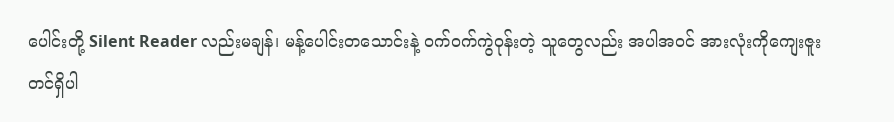ပေါင်းတို့ Silent Reader လည်းမချန်၊ မန့်ပေါင်းတသောင်းနဲ့ ဝက်ဝက်ကွဲဝုန်းတဲ့ သူတွေလည်း အပါအဝင် အားလုံးကိုကျေးဇူးတင်ရှိပါ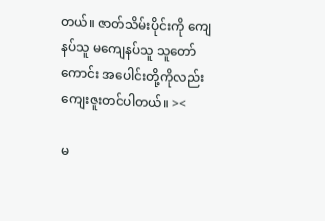တယ်။ ဇာတ်သိမ်းပိုင်းကို ကျေနပ်သူ မကျေနပ်သူ သူတော်ကောင်း အပေါင်းတို့ကိုလည်း ကျေးဇူးတင်ပါတယ်။ ><

မ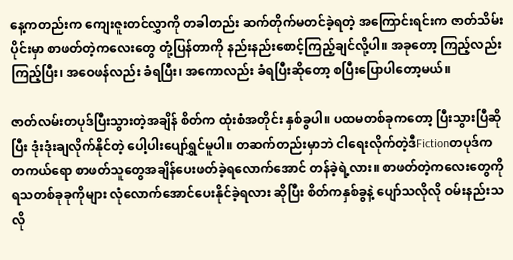နေ့ကတည်းက ကျေးဇူးတင်လွှာကို တခါတည်း ဆက်တိုက်မတင်ခဲ့ရတဲ့ အကြောင်းရင်းက ဇာတ်သိမ်းပိုင်းမှာ စာဖတ်တဲ့ကလေးတွေ တုံ့ပြန်တာကို နည်းနည်းစောင့်ကြည့်ချင်လို့ပါ။ အခုတော့ ကြည့်လည်းကြည့်ပြီး၊ အဝေဖန်လည်း ခံရပြီး၊ အကောလည်း ခံရပြီးဆိုတော့ စပြီးပြောပါတော့မယ်။

ဇာတ်လမ်းတပုဒ်ပြီးသွားတဲ့အချိန် စိတ်က ထုံးစံအတိုင်း နှစ်ခွပါ။ ပထမတစ်ခုကတော့ ပြီးသွားပြီဆိုပြီး ဒုံးဒုံးချလိုက်နိုင်တဲ့ ပေါ့ပါးပျော်ရွှင်မူပါ။ တဆက်တည်းမှာဘဲ ငါရေးလိုက်တဲ့ဒီFictionတပုဒ်က တကယ်ရော စာဖတ်သူတွေအချိန်ပေးဖတ်ခဲ့ရလောက်အောင် တန်ခဲ့ရဲ့လား။ စာဖတ်တဲ့ကလေးတွေကို ရသတစ်ခုခုကိုများ လုံလောက်အောင်ပေးနိုင်ခဲ့ရလား ဆိုပြီး စိတ်ကနှစ်ခွနဲ့ ပျော်သလိုလို ဝမ်းနည်းသလို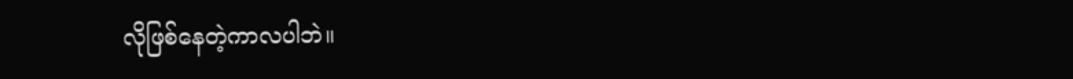လိုဖြစ်နေတဲ့ကာလပါဘဲ။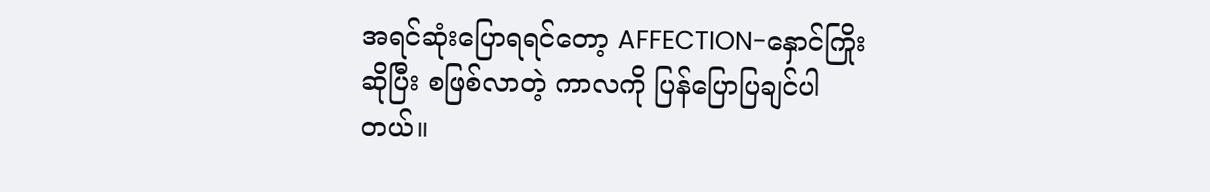အရင်ဆုံးပြောရရင်တော့ AFFECTION-နှောင်ကြိုးဆိုပြီး စဖြစ်လာတဲ့ ကာလကို ပြန်ပြောပြချင်ပါတယ်။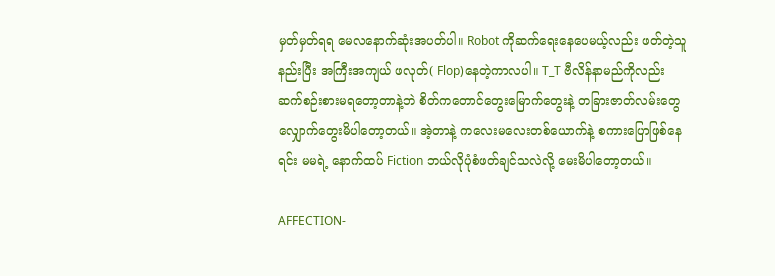မှတ်မှတ်ရရ မေလနောက်ဆုံးအပတ်ပါ။ Robot ကိုဆက်ရေးနေပေမယ့်လည်း ဖတ်တဲ့သူနည်းပြီး အကြီးအကျယ် ဖလုတ်( Flop)နေတဲ့ကာလပါ။ T_T ဗီလိန်နာမည်ကိုလည်း ဆက်စဉ်းစားမရတော့တာနဲ့ဘဲ စိတ်ကတောင်တွေးမြောက်တွေးနဲ့ တခြားဇာတ်လမ်းတွေ လျှောက်တွေးမိပါတော့တယ်။ အဲ့တာနဲ့ ကလေးမလေးတစ်ယောက်နဲ့ စကားပြောဖြစ်နေရင်း မမရဲ့ နောက်ထပ် Fiction ဘယ်လိုပုံစံဖတ်ချင်သလဲလို့ မေးမိပါတော့တယ်။

AFFECTION-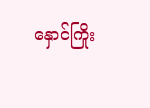နှောင်ကြိုး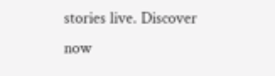stories live. Discover now